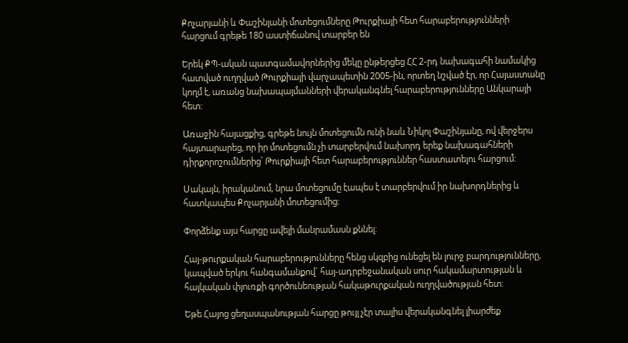Քոչարյանի և Փաշինյանի մոտեցումները Թուրքիայի հետ հարաբերությունների հարցում գրեթե 180 աստիճանով տարբեր են

Երեկ ՔՊ-ական պատգամավորներից մեկը ընթերցեց ՀՀ 2-րդ նախագահի նամակից հատված ուղղված Թուրքիայի վարչապետին 2005-ին, որտեղ նշված էր, որ Հայաստանը կողմ է, առանց նախապայմանների վերականգնել հարաբերությունները Անկարայի հետ:

Առաջին հայացքից, գրեթե նույն մոտեցումն ունի նաև Նիկոլ Փաշինյանը, ով վերջերս հայտարարեց, որ իր մոտեցումն չի տարբերվում նախորդ երեք նախագահների դիրքորոշումներից՝ Թուրքիայի հետ հարաբերություններ հաստատելու հարցում:

Սակայն, իրականում, նրա մոտեցումը էապես է տարբերվում իր նախորդներից և հատկապես Քոչարյանի մոտեցումից:

Փորձենք այս հարցը ավելի մանրամասն քննել:

Հայ-թուրքական հարաբերությունները հենց սկզբից ունեցել են լուրջ բարդությունները, կապված երկու հանգամանքով` հայ-ադրբեջանական սուր հակամարտության և հայկական փյուռքի գործունեության հակաթուրքական ուղղվածության հետ:

Եթե Հայոց ցեղասպանության հարցը թույլ չէր տալիս վերականգնել լիարժեք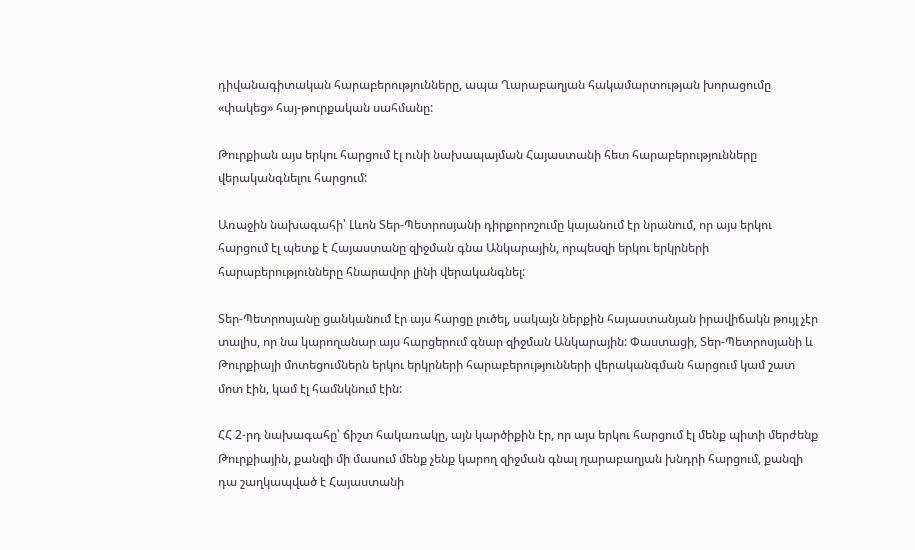դիվանագիտական հարաբերությունները, ապա Ղարաբաղյան հակամարտության խորացումը «փակեց» հայ-թուրքական սահմանը:

Թուրքիան այս երկու հարցում էլ ունի նախապայման Հայաստանի հետ հարաբերությունները վերականգնելու հարցում:

Առաջին նախագահի՝ Լևոն Տեր-Պետրոսյանի դիրքորոշումը կայանում էր նրանում, որ այս երկու հարցում էլ պետք է Հայաստանը զիջման գնա Անկարային, որպեսզի երկու երկրների հարաբերությունները հնարավոր լինի վերականգնել:

Տեր-Պետրոսյանը ցանկանում էր այս հարցը լուծել, սակայն ներքին հայաստանյան իրավիճակն թույլ չէր տալիս, որ նա կարողանար այս հարցերում գնար զիջման Անկարային: Փաստացի, Տեր-Պետրոսյանի և Թուրքիայի մոտեցումներն երկու երկրների հարաբերությունների վերականգման հարցում կամ շատ մոտ էին, կամ էլ համնկնում էին:

ՀՀ 2-րդ նախագահը՝ ճիշտ հակառակը, այն կարծիքին էր, որ այս երկու հարցում էլ մենք պիտի մերժենք Թուրքիային, քանզի մի մասում մենք չենք կարող զիջման գնալ ղարաբաղյան խնդրի հարցում, քանզի դա շաղկապված է Հայաստանի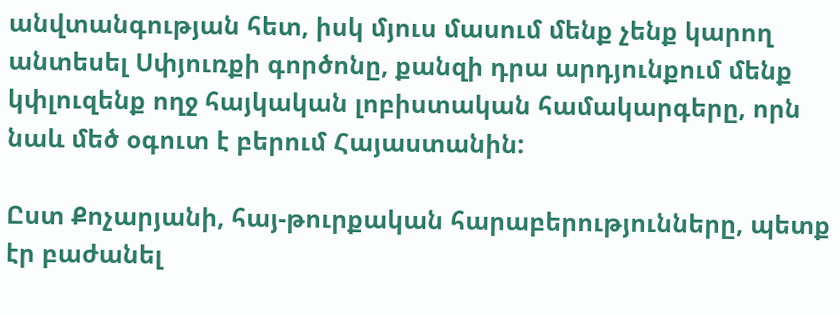անվտանգության հետ, իսկ մյուս մասում մենք չենք կարող անտեսել Սփյուռքի գործոնը, քանզի դրա արդյունքում մենք կփլուզենք ողջ հայկական լոբիստական համակարգերը, որն նաև մեծ օգուտ է բերում Հայաստանին:

Ըստ Քոչարյանի, հայ-թուրքական հարաբերությունները, պետք էր բաժանել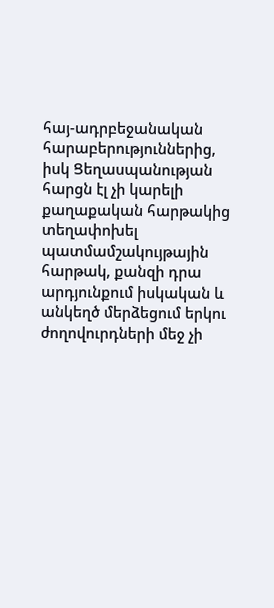հայ-ադրբեջանական հարաբերություններից, իսկ Ցեղասպանության հարցն էլ չի կարելի քաղաքական հարթակից տեղափոխել պատմամշակույթային հարթակ, քանզի դրա արդյունքում իսկական և անկեղծ մերձեցում երկու ժողովուրդների մեջ չի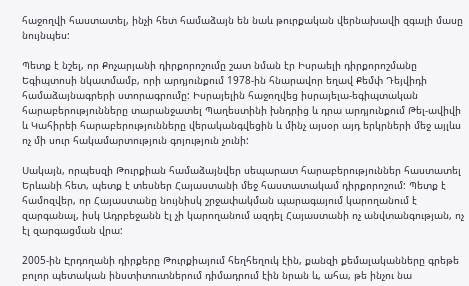հաջողվի հաստատել, ինչի հետ համաձայն են նաև թուրքական վերնախավի զգալի մասը նույնպես:

Պետք է նշել, որ Քոչարյանի դիրքորոշումը շատ նման էր Իսրաելի դիրքորոշմանը Եգիպտոսի նկատմամբ, որի արդյունքում 1978-ին հնարավոր եղավ Քեմփ Դեյվիդի համաձայնագրերի ստորագրումը: Իսրայելին հաջողվեց իսրայելա-եգիպտական հարաբերությունները տարանջատել Պաղեստինի խնդրից և դրա արդյունքում Թել-ավիվի և Կահիրեի հարաբերությունները վերականգվեցին և մինչ այսօր այդ երկրների մեջ այլևս ոչ մի սուր հակամարտություն գոյություն չունի:

Սակայն, որպեսզի Թուրքիան համաձայնվեր սեպարատ հարաբերություններ հաստատել Երևանի հետ, պետք է տեսներ Հայաստանի մեջ հաստատակամ դիրքորոշում: Պետք է համոզվեր, որ Հայաստանը նույնիսկ շրջափակման պարագայում կարողանում է զարգանալ, իսկ Ադրբեջանն էլ չի կարողանում ազդել Հայաստանի ոչ անվտանգության, ոչ էլ զարգացման վրա:

2005-ին Էրդողանի դիրքերը Թուրքիայում հեղհեղուկ էին, քանզի քեմալականները գրեթե բոլոր պետական ինստիտուտներում դիմադրում էին նրան և, ահա, թե ինչու նա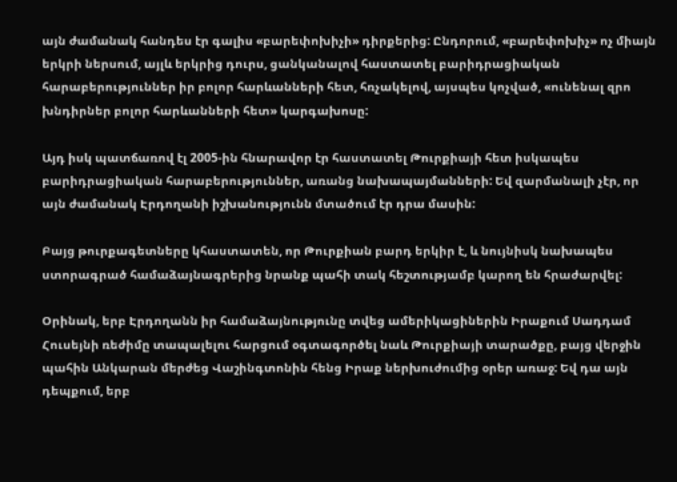այն ժամանակ հանդես էր գալիս «բարեփոխիչի» դիրքերից: Ընդորում, «բարեփոխիչ» ոչ միայն երկրի ներսում, այլև երկրից դուրս, ցանկանալով հաստատել բարիդրացիական հարաբերություններ իր բոլոր հարևանների հետ, հռչակելով, այսպես կոչված, «ունենալ զրո խնդիրներ բոլոր հարևանների հետ» կարգախոսը:

Այդ իսկ պատճառով էլ 2005-ին հնարավոր էր հաստատել Թուրքիայի հետ իսկապես բարիդրացիական հարաբերություններ, առանց նախապայմանների: Եվ զարմանալի չէր, որ այն ժամանակ Էրդողանի իշխանությունն մտածում էր դրա մասին:

Բայց թուրքագետները կհաստատեն, որ Թուրքիան բարդ երկիր է, և նույնիսկ նախապես ստորագրած համաձայնագրերից նրանք պահի տակ հեշտությամբ կարող են հրաժարվել:

Օրինակ, երբ Էրդողանն իր համաձայնությունը տվեց ամերիկացիներին Իրաքում Սադդամ Հուսեյնի ռեժիմը տապալելու հարցում օգտագործել նաև Թուրքիայի տարածքը, բայց վերջին պահին Անկարան մերժեց Վաշինգտոնին հենց Իրաք ներխուժումից օրեր առաջ: Եվ դա այն դեպքում, երբ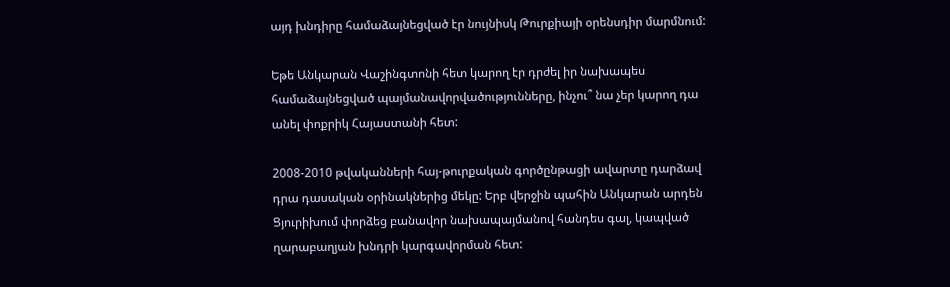այդ խնդիրը համաձայնեցված էր նույնիսկ Թուրքիայի օրենսդիր մարմնում:

Եթե Անկարան Վաշինգտոնի հետ կարող էր դրժել իր նախապես համաձայնեցված պայմանավորվածությունները, ինչու՞ նա չեր կարող դա անել փոքրիկ Հայաստանի հետ:

2008-2010 թվականների հայ-թուրքական գործընթացի ավարտը դարձավ դրա դասական օրինակներից մեկը: Երբ վերջին պահին Անկարան արդեն Ցյուրիխում փորձեց բանավոր նախապայմանով հանդես գալ, կապված ղարաբաղյան խնդրի կարգավորման հետ: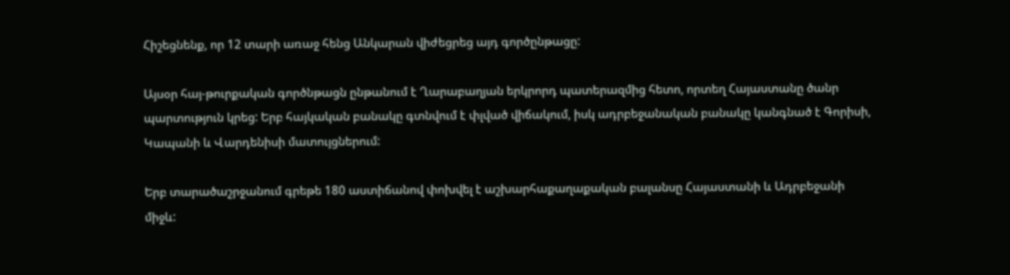Հիշեցնենք, որ 12 տարի առաջ հենց Անկարան վիժեցրեց այդ գործընթացը:

Այսօր հայ-թուրքական գործնթացն ընթանում է Ղարաբաղյան երկրորդ պատերազմից հետո, որտեղ Հայաստանը ծանր պարտություն կրեց: Երբ հայկական բանակը գտնվում է փլված վիճակում, իսկ ադրբեջանական բանակը կանգնած է Գորիսի, Կապանի և Վարդենիսի մատույցներում:

Երբ տարածաշրջանում գրեթե 180 աստիճանով փոխվել է աշխարհաքաղաքական բալանսը Հայաստանի և Ադրբեջանի միջև: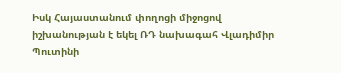Իսկ Հայաստանում փողոցի միջոցով իշխանության է եկել ՌԴ նախագահ Վլադիմիր Պուտինի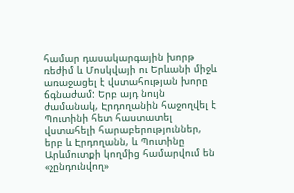համար դասակարգային խորթ ռեժիմ և Մոսկվայի ու Երևանի միջև առաջացել է վստահության խորը ճգնաժամ: Երբ այդ նույն ժամանակ, Էրդողանին հաջողվել է Պուտինի հետ հաստատել վստահելի հարաբերություններ, երբ և Էրդողանն, և Պուտինը Արևմուտքի կողմից համարվում են «չընդունվող»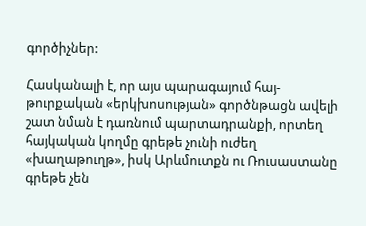գործիչներ:

Հասկանալի է, որ այս պարագայում հայ-թուրքական «երկխոսության» գործնթացն ավելի շատ նման է դառնում պարտադրանքի, որտեղ հայկական կողմը գրեթե չունի ուժեղ «խաղաթուղթ», իսկ Արևմուտքն ու Ռուսաստանը գրեթե չեն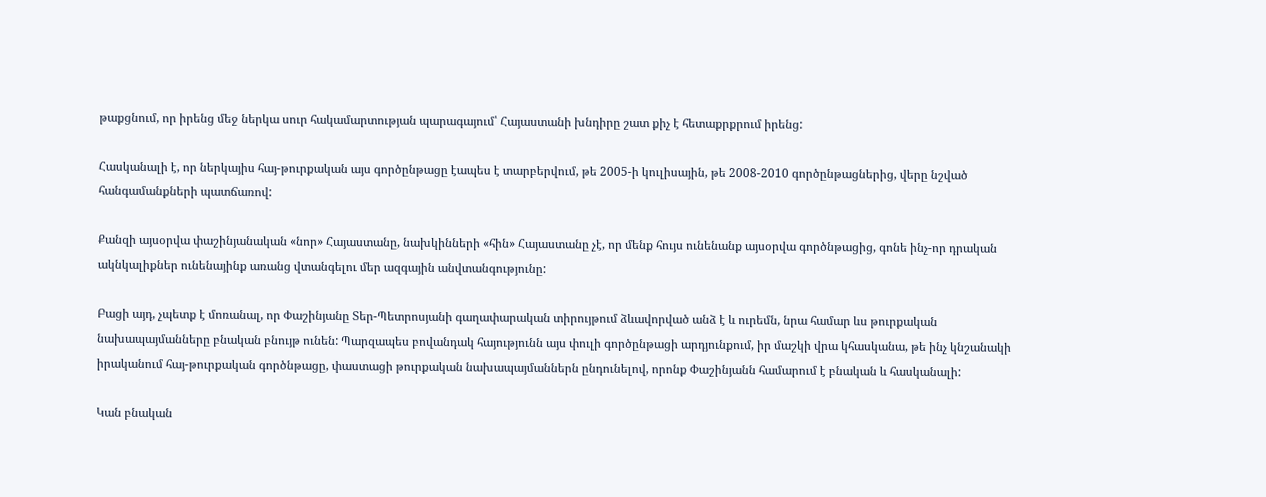թաքցնում, որ իրենց մեջ ներկա սուր հակամարտության պարագայում՝ Հայաստանի խնդիրը շատ քիչ է հետաքրքրում իրենց:

Հասկանալի է, որ ներկայիս հայ-թուրքական այս գործընթացը էապես է տարբերվում, թե 2005-ի կուլիսային, թե 2008-2010 գործընթացներից, վերը նշված հանգամանքների պատճառով:

Քանզի այսօրվա փաշինյանական «նոր» Հայաստանը, նախկինների «հին» Հայաստանը չէ, որ մենք հույս ունենանք այսօրվա գործնթացից, գոնե ինչ-որ դրական ակնկալիքներ ունենայինք առանց վտանգելու մեր ազգային անվտանգությունը:

Բացի այդ, չպետք է մոռանալ, որ Փաշինյանը Տեր-Պետրոսյանի գաղափարական տիրույթում ձևավորված անձ է և ուրեմն, նրա համար ևս թուրքական նախապայմանները բնական բնույթ ունեն: Պարզապես բովանդակ հայությունն այս փուլի գործընթացի արդյունքում, իր մաշկի վրա կհասկանա, թե ինչ կնշանակի իրականում հայ-թուրքական գործնթացը, փաստացի թուրքական նախապայմաններն ընդունելով, որոնք Փաշինյանն համարում է բնական և հասկանալի:

Կան բնական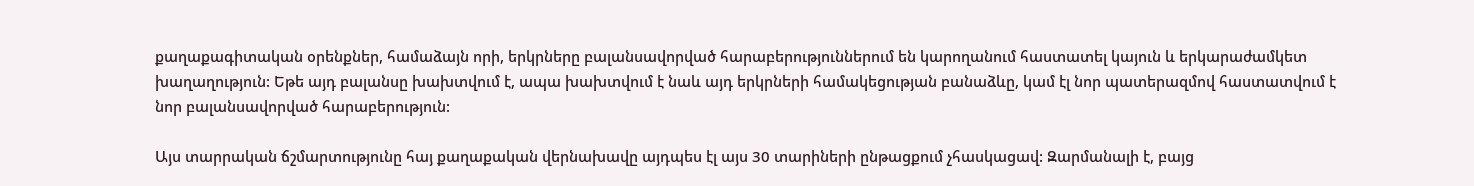քաղաքագիտական օրենքներ, համաձայն որի, երկրները բալանսավորված հարաբերություններում են կարողանում հաստատել կայուն և երկարաժամկետ խաղաղություն: Եթե այդ բալանսը խախտվում է, ապա խախտվում է նաև այդ երկրների համակեցության բանաձևը, կամ էլ նոր պատերազմով հաստատվում է նոր բալանսավորված հարաբերություն:

Այս տարրական ճշմարտությունը հայ քաղաքական վերնախավը այդպես էլ այս 30 տարիների ընթացքում չհասկացավ: Զարմանալի է, բայց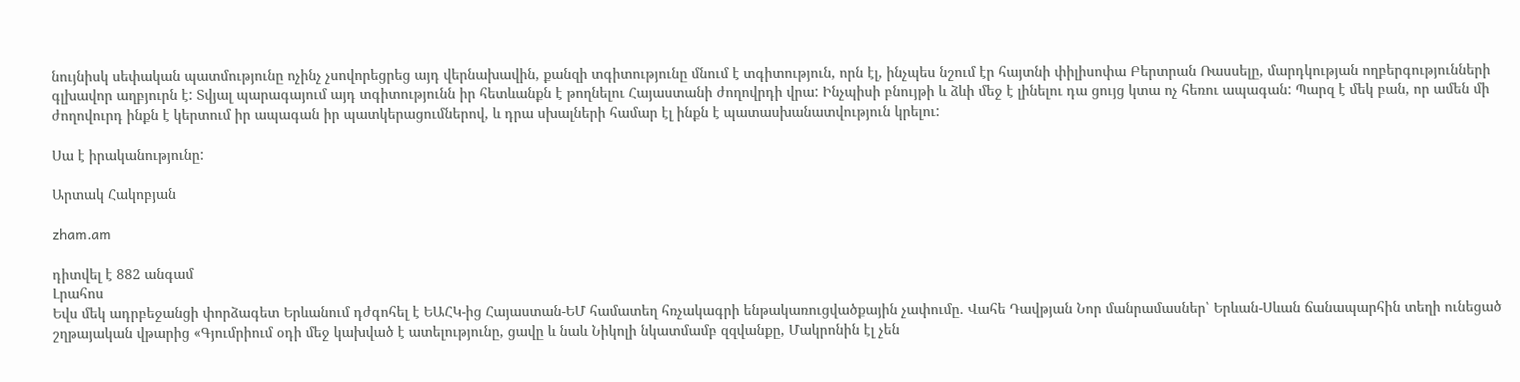նույնիսկ սեփական պատմությունը ոչինչ չսովորեցրեց այդ վերնախավին, քանզի տգիտությունը մնում է տգիտություն, որն էլ, ինչպես նշում էր հայտնի փիլիսոփա Բերտրան Ռասսելը, մարդկության ողբերգությունների գլխավոր աղբյուրն է: Տվյալ պարագայում այդ տգիտությունն իր հետևանքն է թողնելու Հայաստանի ժողովրդի վրա: Ինչպիսի բնույթի և ձևի մեջ է լինելու դա ցույց կտա ոչ հեռու ապագան: Պարզ է մեկ բան, որ ամեն մի ժողովուրդ ինքն է կերտում իր ապագան իր պատկերացումներով, և դրա սխալների համար էլ ինքն է պատասխանատվություն կրելու:

Սա է իրականությունը:

Արտակ Հակոբյան

zham.am

դիտվել է 882 անգամ
Լրահոս
Եվս մեկ ադրբեջանցի փորձագետ Երևանում դժգոհել է ԵԱՀԿ-ից Հայաստան-ԵՄ համատեղ հռչակագրի ենթակառուցվածքային չափումը․ Վահե Դավթյան Նոր մանրամասներ՝ Երևան-Սևան ճանապարհին տեղի ունեցած շղթայական վթարից «Գյումրիում օդի մեջ կախված է ատելությունը, ցավը և նաև Նիկոլի նկատմամբ զզվանքը, Մակրոնին էլ չեն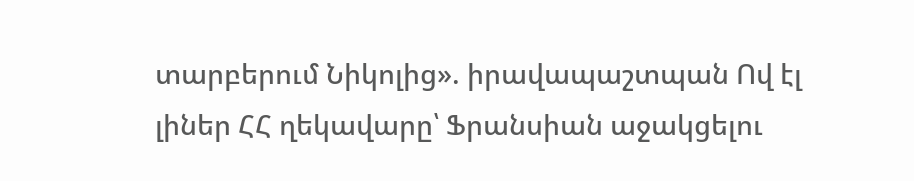տարբերում Նիկոլից». իրավապաշտպան Ով էլ լիներ ՀՀ ղեկավարը՝ Ֆրանսիան աջակցելու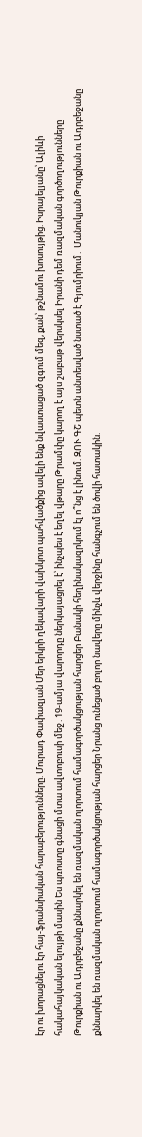էր ու խորացնելու էր հայ-ֆրանսիական հարաբերությունները. Մուրադ Փափազյան Մեր երկրի ղեկավարի վախկոտ պահվածքից ավելի ենք նվաստացած զգում մեզ, քան՝ թշնամու խոսույթից. Իսրայելյանը՝ Ալիևի հակահայկական ելույթի մասին Ես պռոստը գնացի մտա ավտոբուսի մեջ․19-ամյա վարորդը ներկայացրել է՝ ինչպես է եղել վթարը Թրամփը կարող է այս շաբաթ վերսկսել Իրանի դեմ ռազմական գործողությունները Թուրքիան ու Ադրբեջանը քննարկել են ռազմական ոլորտում համագործակցության հարցեր Բանակի հեղինակազրկում էլ ո՞նց է լինում. ԶՈՒ ԳՇ պետն անտեսված նստած է Գյումրիում․ Մանուկյան Թուրքիան ու Ադրբեջանը քննարկել են ռազմական ոլորտում համագործակցության հարցեր Նրանց ունեցած բոլոր նավերը մինչև վերջինը հանգչում են ծովի հատակին.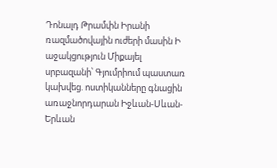Դոնալդ Թրամփն Իրանի ռազմածովային ուժերի մասին Ի աջակցություն Միքայել սրբազանի՝ Գյումրիում պաստառ կախվեց. ոստիկանները գնացին առաջնորդարան Իջևան-Սևան-Երևան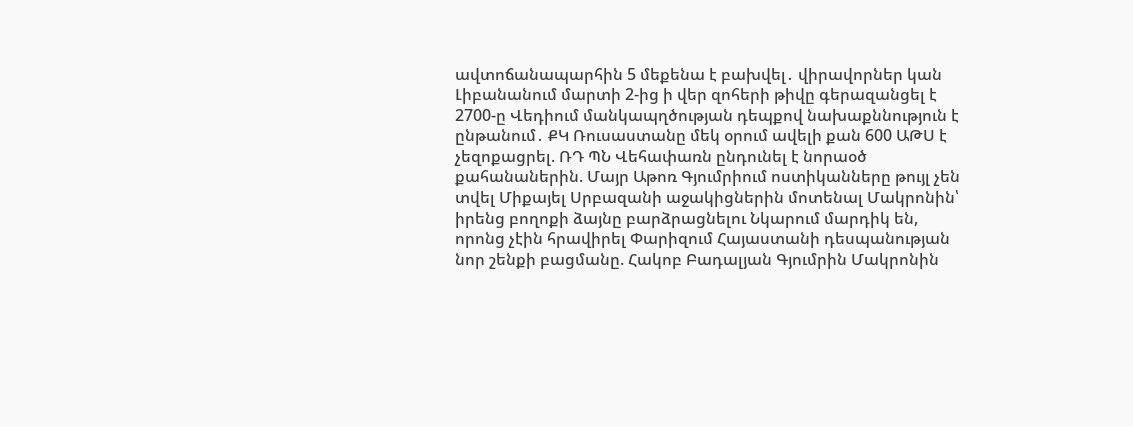ավտոճանապարհին 5 մեքենա է բախվել․ վիրավորներ կան Լիբանանում մարտի 2-ից ի վեր զոհերի թիվը գերազանցել է 2700-ը Վեդիում մանկապղծության դեպքով նախաքննություն է ընթանում․ ՔԿ Ռուսաստանը մեկ օրում ավելի քան 600 ԱԹՍ է չեզոքացրել. ՌԴ ՊՆ Վեհափառն ընդունել է նորաօծ քահանաներին. Մայր Աթոռ Գյումրիում ոստիկանները թույլ չեն տվել Միքայել Սրբազանի աջակիցներին մոտենալ Մակրոնին՝ իրենց բողոքի ձայնը բարձրացնելու Նկարում մարդիկ են, որոնց չէին հրավիրել Փարիզում Հայաստանի դեսպանության նոր շենքի բացմանը. Հակոբ Բադալյան Գյումրին Մակրոնին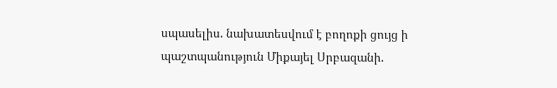սպասելիս. նախատեսվում է բողոքի ցույց ի պաշտպանություն Միքայել Սրբազանի.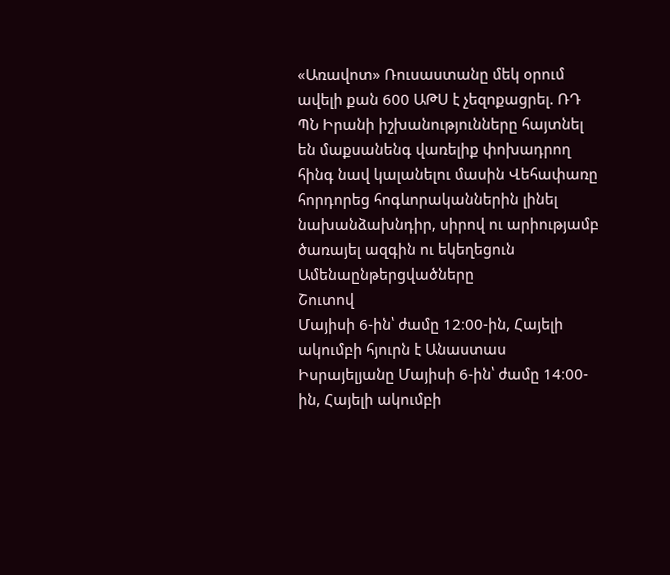«Առավոտ» Ռուսաստանը մեկ օրում ավելի քան 600 ԱԹՍ է չեզոքացրել. ՌԴ ՊՆ Իրանի իշխանությունները հայտնել են մաքսանենգ վառելիք փոխադրող հինգ նավ կալանելու մասին Վեհափառը հորդորեց հոգևորականներին լինել նախանձախնդիր, սիրով ու արիությամբ ծառայել ազգին ու եկեղեցուն
Ամենաընթերցվածները
Շուտով
Մայիսի 6-ին՝ ժամը 12։00-ին, Հայելի ակումբի հյուրն է Անաստաս Իսրայելյանը Մայիսի 6-ին՝ ժամը 14։00-ին, Հայելի ակումբի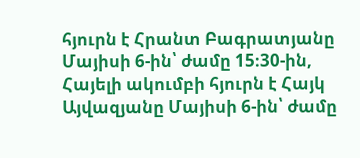հյուրն է Հրանտ Բագրատյանը Մայիսի 6-ին՝ ժամը 15։30-ին, Հայելի ակումբի հյուրն է Հայկ Այվազյանը Մայիսի 6-ին՝ ժամը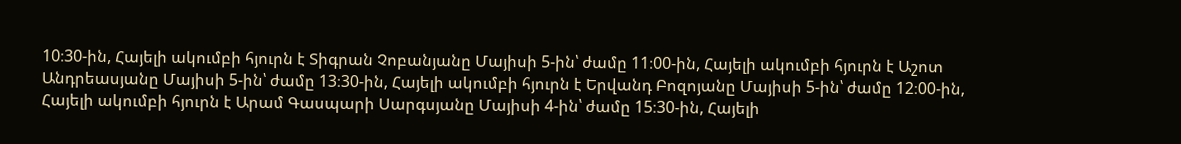10։30-ին, Հայելի ակումբի հյուրն է Տիգրան Չոբանյանը Մայիսի 5-ին՝ ժամը 11։00-ին, Հայելի ակումբի հյուրն է Աշոտ Անդրեասյանը Մայիսի 5-ին՝ ժամը 13։30-ին, Հայելի ակումբի հյուրն է Երվանդ Բոզոյանը Մայիսի 5-ին՝ ժամը 12։00-ին, Հայելի ակումբի հյուրն է Արամ Գասպարի Սարգսյանը Մայիսի 4-ին՝ ժամը 15։30-ին, Հայելի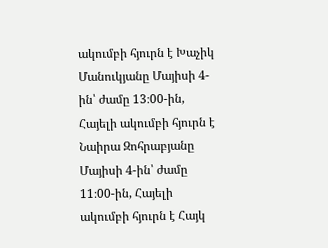ակումբի հյուրն է Խաչիկ Մանուկյանը Մայիսի 4-ին՝ ժամը 13։00-ին, Հայելի ակումբի հյուրն է Նաիրա Զոհրաբյանը Մայիսի 4-ին՝ ժամը 11։00-ին, Հայելի ակումբի հյուրն է Հայկ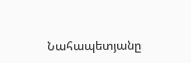Նահապետյանը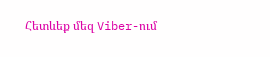Հետևեք մեզ Viber-ում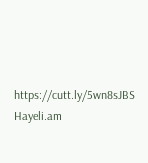https://cutt.ly/5wn8sJBS
Hayeli.am